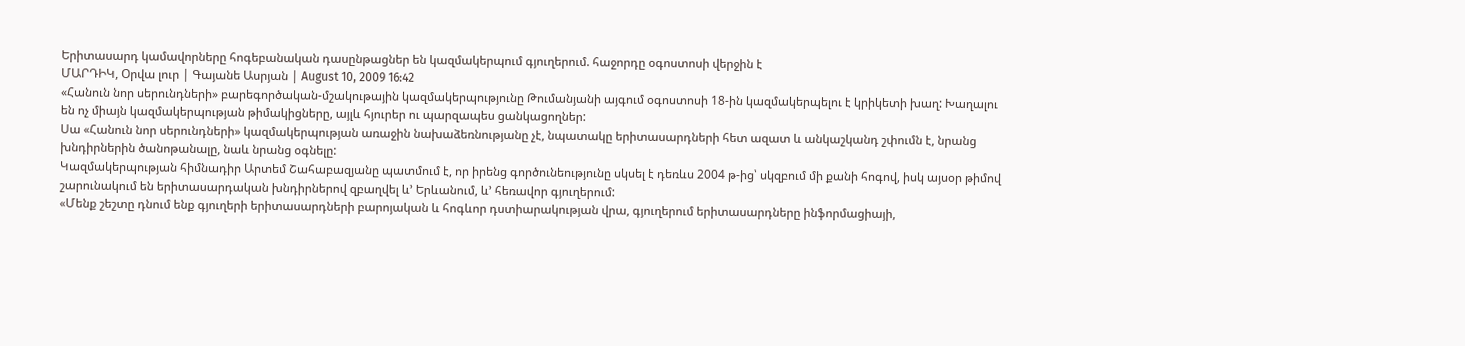Երիտասարդ կամավորները հոգեբանական դասընթացներ են կազմակերպում գյուղերում. հաջորդը օգոստոսի վերջին է
ՄԱՐԴԻԿ, Օրվա լուր | Գայանե Ասրյան | August 10, 2009 16:42
«Հանուն նոր սերունդների» բարեգործական-մշակութային կազմակերպությունը Թումանյանի այգում օգոստոսի 18-ին կազմակերպելու է կրիկետի խաղ: Խաղալու են ոչ միայն կազմակերպության թիմակիցները, այլև հյուրեր ու պարզապես ցանկացողներ:
Սա «Հանուն նոր սերունդների» կազմակերպության առաջին նախաձեռնությանը չէ, նպատակը երիտասարդների հետ ազատ և անկաշկանդ շփումն է, նրանց խնդիրներին ծանոթանալը, նաև նրանց օգնելը:
Կազմակերպության հիմնադիր Արտեմ Շահաբազյանը պատմում է, որ իրենց գործունեությունը սկսել է դեռևս 2004 թ-ից՝ սկզբում մի քանի հոգով, իսկ այսօր թիմով շարունակում են երիտասարդական խնդիրներով զբաղվել և’ Երևանում, և’ հեռավոր գյուղերում:
«Մենք շեշտը դնում ենք գյուղերի երիտասարդների բարոյական և հոգևոր դստիարակության վրա, գյուղերում երիտասարդները ինֆորմացիայի,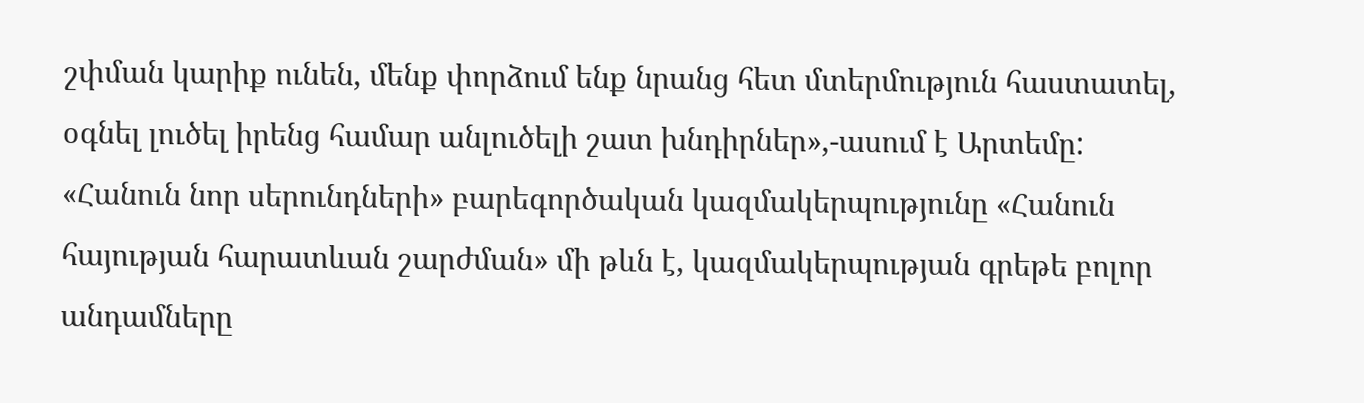շփման կարիք ունեն, մենք փորձում ենք նրանց հետ մտերմություն հաստատել, օգնել լուծել իրենց համար անլուծելի շատ խնդիրներ»,-ասում է Արտեմը:
«Հանուն նոր սերունդների» բարեգործական կազմակերպությունը «Հանուն հայության հարատևան շարժման» մի թևն է, կազմակերպության գրեթե բոլոր անդամները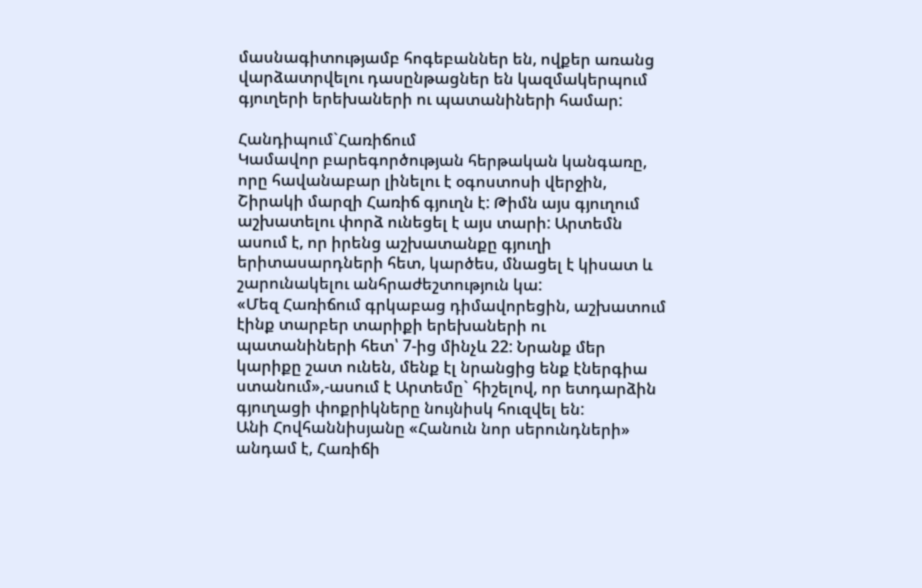մասնագիտությամբ հոգեբաններ են, ովքեր առանց վարձատրվելու դասընթացներ են կազմակերպում գյուղերի երեխաների ու պատանիների համար:

Հանդիպում`Հառիճում
Կամավոր բարեգործության հերթական կանգառը, որը հավանաբար լինելու է օգոստոսի վերջին, Շիրակի մարզի Հառիճ գյուղն է: Թիմն այս գյուղում աշխատելու փորձ ունեցել է այս տարի: Արտեմն ասում է, որ իրենց աշխատանքը գյուղի երիտասարդների հետ, կարծես, մնացել է կիսատ և շարունակելու անհրաժեշտություն կա:
«Մեզ Հառիճում գրկաբաց դիմավորեցին, աշխատում էինք տարբեր տարիքի երեխաների ու պատանիների հետ՝ 7-ից մինչև 22: Նրանք մեր կարիքը շատ ունեն, մենք էլ նրանցից ենք էներգիա ստանում»,-ասում է Արտեմը` հիշելով, որ ետդարձին գյուղացի փոքրիկները նույնիսկ հուզվել են:
Անի Հովհաննիսյանը «Հանուն նոր սերունդների» անդամ է, Հառիճի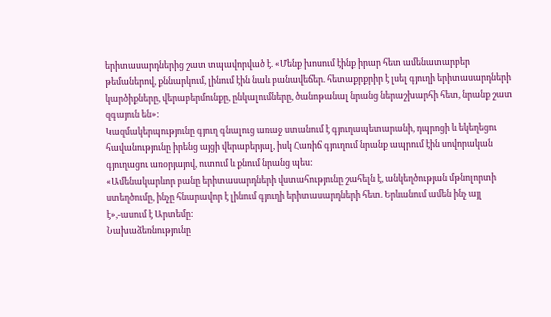երիտասարդներից շատ տպավորված է. «Մենք խոսում էինք իրար հետ ամենատարբեր թեմաներով, քննարկում, լինում էին նաև բանավեճեր. հետաքրքրիր է լսել գյուղի երիտասարդների կարծիքները, վերաբերմունքը, ընկալումները, ծանոթանալ նրանց ներաշխարհի հետ, նրանք շատ զգայուն են»:
Կազմակերպությունը գյուղ գնալուց առաջ ստանում է գյուղապետարանի, դպրոցի և եկեղեցու հավանությունը իրենց այցի վերաբերյալ, իսկ Հառիճ գյուղում նրանք ապրում էին սովորական գյուղացու առօրյայով, ուտում և քնում նրանց պես:
«Ամենակարևոր բանը երիտասարդների վստահությունը շահելն է, անկեղծության մթնոլորտի ստեղծումը, ինչը հնարավոր է լինում գյուղի երիտասարդների հետ. Երևանում ամեն ինչ այլ է»,-ասում է Արտեմը:
Նախաձեռնությունը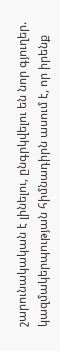շարունակական է լինելու, ընգրկվելու են նոր գյուղեր. կազմակերպության հիմնադիրն ասում է, որ իրենք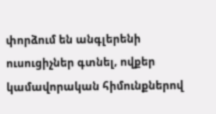փորձում են անգլերենի ուսուցիչներ գտնել, ովքեր կամավորական հիմունքներով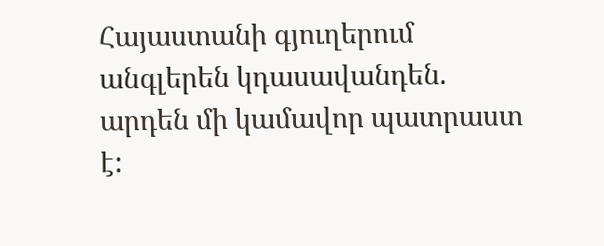Հայաստանի գյուղերում անգլերեն կդասավանդեն. արդեն մի կամավոր պատրաստ է: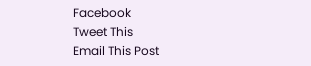Facebook
Tweet This
Email This Post